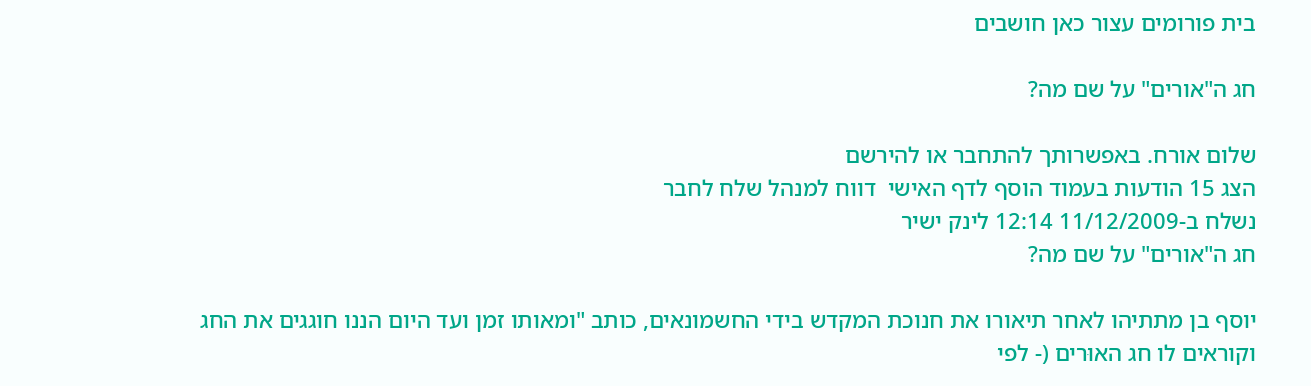בית פורומים עצור כאן חושבים

חג ה"אורים" על שם מה?

שלום אורח. באפשרותך להתחבר או להירשם
הצג 15 הודעות בעמוד הוסף לדף האישי  דווח למנהל שלח לחבר
נשלח ב-11/12/2009 12:14 לינק ישיר
חג ה"אורים" על שם מה?

יוסף בן מתתיהו לאחר תיאורו את חנוכת המקדש בידי החשמונאים, כותב "ומאותו זמן ועד היום הננו חוגגים את החג וקוראים לו חג האוּרים (- לפי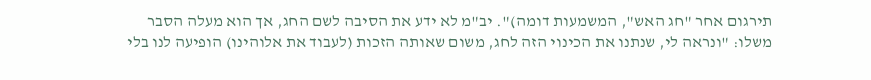תירגום אחר "חג האש", המשמעות דומה)". יב"מ לא ידע את הסיבה לשם החג, אך הוא מעלה הסבר משלו: "ונראה לי, שנתנו את הכינוי הזה לחג, משום שאותה הזכות (לעבוד את אלוהינו) הופיעה לנו בלי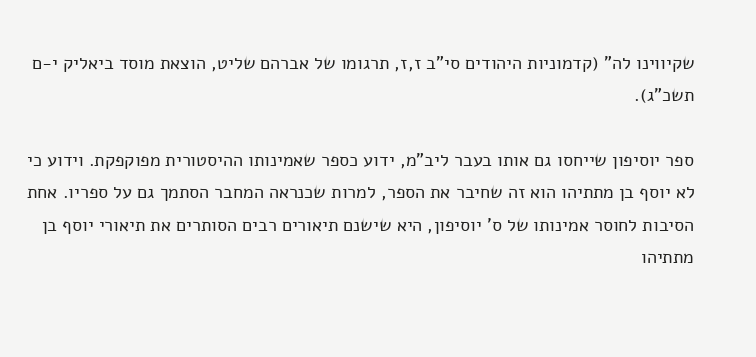שקיווינו לה" (קדמוניות היהודים סי"ב ז,ז, תרגומו של אברהם שליט, הוצאת מוסד ביאליק י-ם תשכ"ג).

ספר יוסיפון שייחסו גם אותו בעבר ליב"מ, ידוע כספר שאמינותו ההיסטורית מפוקפקת. וידוע כי לא יוסף בן מתתיהו הוא זה שחיבר את הספר, למרות שכנראה המחבר הסתמך גם על ספריו. אחת הסיבות לחוסר אמינותו של ס' יוסיפון, היא שישנם תיאורים רבים הסותרים את תיאורי יוסף בן מתתיהו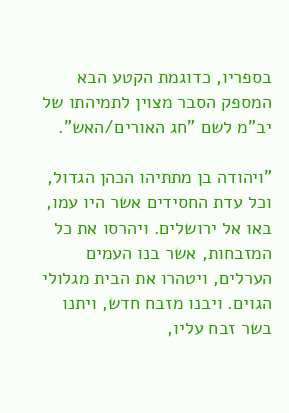בספריו, כדוגמת הקטע הבא המספק הסבר מצוין לתמיהתו של יב"מ לשם "חג האורים/האש".

"ויהודה בן מתתיהו הכהן הגדול, וכל עדת החסידים אשר היו עמו, באו אל ירושלים. ויהרסו את כל המזבחות, אשר בנו העמים הערלים, ויטהרו את הבית מגלולי הגוים. ויבנו מזבח חדש, ויתנו בשר זבח עליו,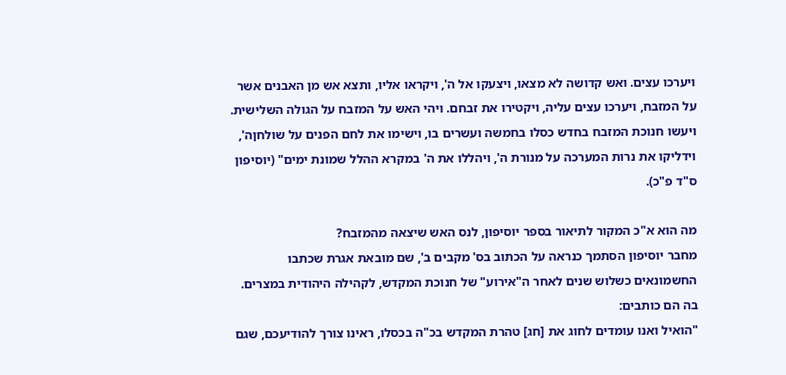ויערכו עצים. ואש קדושה לא מצאו, ויצעקו אל ה', ויקראו אליו, ותצא אש מן האבנים אשר על המזבח, ויערכו עצים עליה, ויקטירו את זבחם. ויהי האש על המזבח על הגולה השלישית. ויעשו חנוכת המזבח בחדש כסלו בחמשה ועשרים בו, וישימו את לחם הפנים על שולחןה', וידליקו את נרות המערכה על מנורת ה', ויהללו את ה' במקרא ההלל שמונת ימים" (יוסיפון ס"ד פ"כ).

מה הוא א"כ המקור לתיאור בספר יוסיפון, לנס האש שיצאה מהמזבח?
מחבר יוסיפון הסתמך כנראה על הכתוב בס' מקבים ב', שם מובאת אגרת שכתבו החשמונאים כשלוש שנים לאחר ה"אירוע" של חנוכת המקדש, לקהילה היהודית במצרים. בה הם כותבים:
"הואיל ואנו עומדים לחוג את [חג] טהרת המקדש בכ"ה בכסלו, ראינו צורך להודיעכם, שגם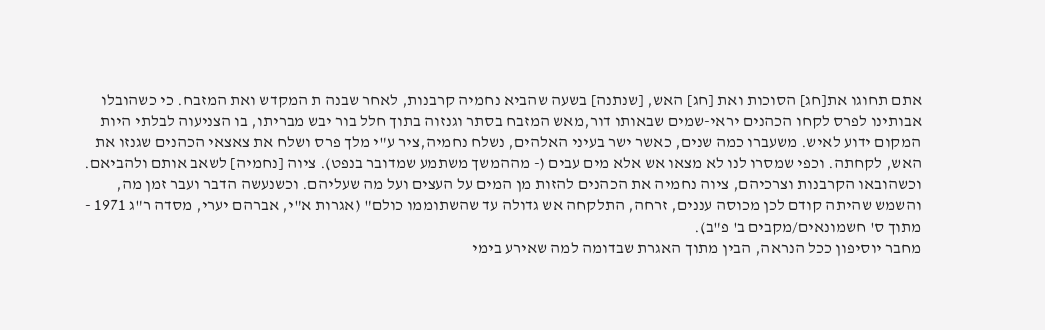אתם תחוגו את[חג] הסוכות ואת [חג] האש, [שנתנה] בשעה שהביא נחמיה קרבנות, לאחר שבנה ת המקדש ואת המזבח. כי כשהובלו אבותינו לפרס לקחו הכהנים יראי-שמים שבאותו דור,מאש המזבח בסתר וגנזוה בתוך חלל בור יבש מבריתו, בו הצניעוה לבלתי היות המקום ידוע לאיש. משעברו כמה שנים, כאשר ישר בעיני האלהים, נשלח נחמיה,ציר ע"י מלך פרס ושלח את צאצאי הכהנים שגנזו את האש, לקחתה. וכפי שמסרו לנו לא מצאו אש אלא מים עבים (- מההמשך משתמע שמדובר בנפט). ציוה [נחמיה] לשאב אותם ולהביאם. וכשהובאו הקרבנות וצרכיהם, ציוה נחמיה את הכהנים להזות מן המים על העצים ועל מה שעליהם. וכשנעשה הדבר ועבר זמן מה, והשמש שהיתה קודם לכן מכוסה עננים, זרחה, התלקחה אש גדולה עד שהשתוממו כולם" (אגרות א"י, אברהם יערי, מסדה ר"ג 1971 - מתוך ס' חשמונאים/מקבים ב' פ"ב).
מחבר יוסיפון ככל הנראה, הבין מתוך האגרת שבדומה למה שאירע בימי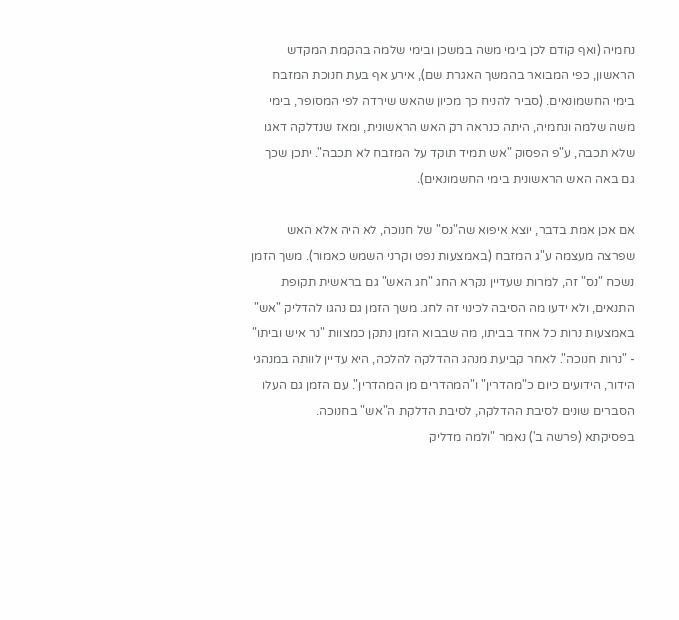נחמיה (ואף קודם לכן בימי משה במשכן ובימי שלמה בהקמת המקדש הראשון, כפי המבואר בהמשך האגרת שם), אירע אף בעת חנוכת המזבח בימי החשמונאים. (סביר להניח כך מכיון שהאש שירדה לפי המסופר, בימי משה שלמה ונחמיה, היתה כנראה רק האש הראשונית, ומאז שנדלקה דאגו שלא תכבה, ע"פ הפסוק "אש תמיד תוקד על המזבח לא תכבה". יתכן שכך גם באה האש הראשונית בימי החשמונאים).

אם אכן אמת בדבר, יוצא איפוא שה"נס" של חנוכה, לא היה אלא האש שפרצה מעצמה ע"ג המזבח (באמצעות נפט וקרני השמש כאמור). משך הזמן נשכח "נס" זה, למרות שעדיין נקרא החג "חג האש" גם בראשית תקופת התנאים, ולא ידעו מה הסיבה לכינוי זה לחג. משך הזמן גם נהגו להדליק "אש" באמצעות נרות כל אחד בביתו, מה שבבוא הזמן נתקן כמצוות "נר איש וביתו" - "נרות חנוכה". לאחר קביעת מנהג ההדלקה להלכה, היא עדיין לוותה במנהגי הידור, הידועים כיום כ"מהדרין" ו"המהדרים מן המהדרין". עם הזמן גם העלו הסברים שונים לסיבת ההדלקה, לסיבת הדלקת ה"אש" בחנוכה.
בפסיקתא (פרשה ב') נאמר "ולמה מדליק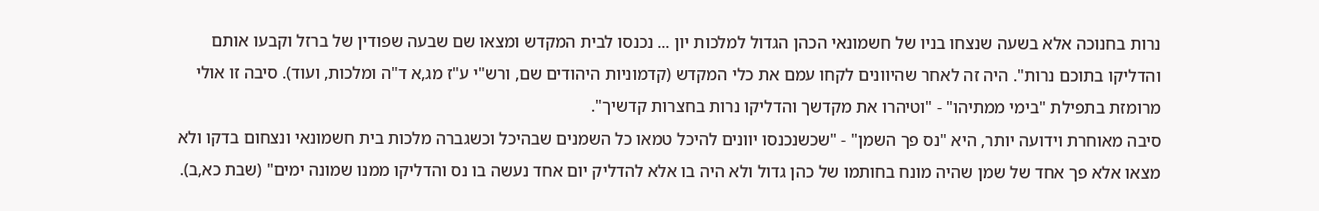נרות בחנוכה אלא בשעה שנצחו בניו של חשמונאי הכהן הגדול למלכות יון ... נכנסו לבית המקדש ומצאו שם שבעה שפודין של ברזל וקבעו אותם והדליקו בתוכם נרות". היה זה לאחר שהיוונים לקחו עמם את כלי המקדש (קדמוניות היהודים שם, ורש"י ע"ז מג,א ד"ה ומלכות, ועוד). סיבה זו אולי מרומזת בתפילת "בימי ממתיהו" - "וטיהרו את מקדשך והדליקו נרות בחצרות קדשיך".
סיבה מאוחרת וידועה יותר, היא "נס פך השמן" - "שכשנכנסו יוונים להיכל טמאו כל השמנים שבהיכל וכשגברה מלכות בית חשמונאי ונצחום בדקו ולא מצאו אלא פך אחד של שמן שהיה מונח בחותמו של כהן גדול ולא היה בו אלא להדליק יום אחד נעשה בו נס והדליקו ממנו שמונה ימים" (שבת כא,ב).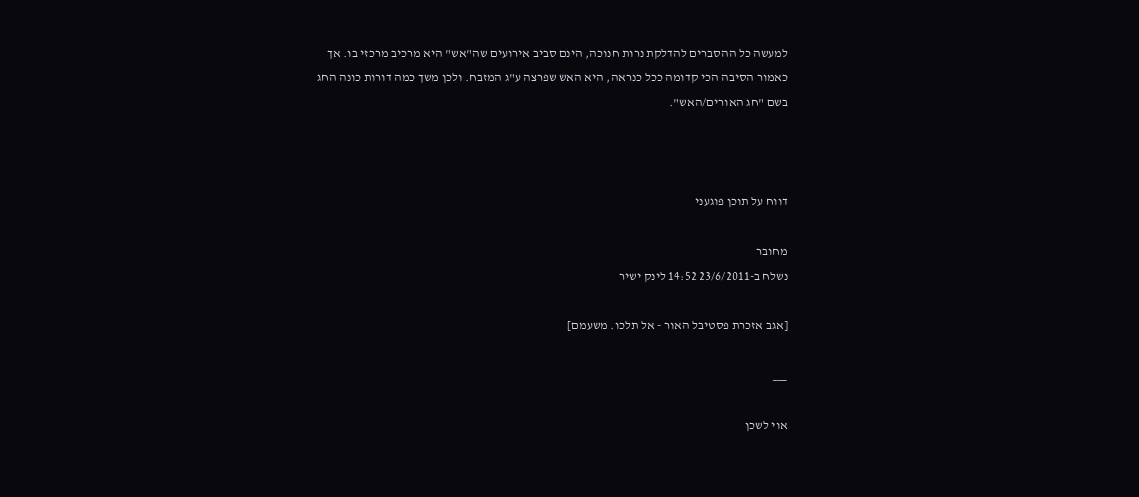למעשה כל ההסברים להדלקת נרות חנוכה, הינם סביב אירועים שה"אש" היא מרכיב מרכזי בו. אך כאמור הסיבה הכי קדומה ככל כנראה, היא האש שפרצה ע"ג המזבח. ולכן משך כמה דורות כונה החג בשם "חג האורים/האש".



דווח על תוכן פוגעני

מחובר
נשלח ב-23/6/2011 14:52 לינק ישיר

[אגב אזכרת פסטיבל האור - אל תלכו. משעמם]

___

אוי לשכן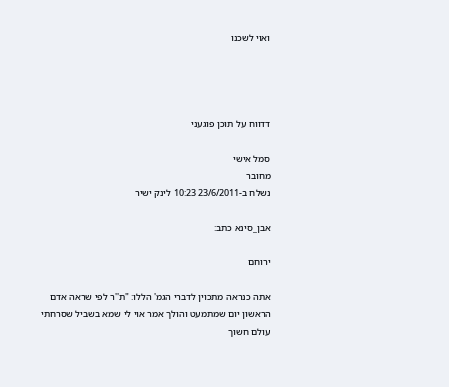ואוי לשכנו




דדווח על תוכן פוגעני

סמל אישי
מחובר
נשלח ב-23/6/2011 10:23 לינק ישיר

אבן_סינא כתב:

ירוחם

אתה כנראה מתכוין לדברי הגמ' הללו: "ת''ר לפי שראה אדם הראשון יום שמתמעט והולך אמר אוי לי שמא בשביל שסרחתי עולם חשוך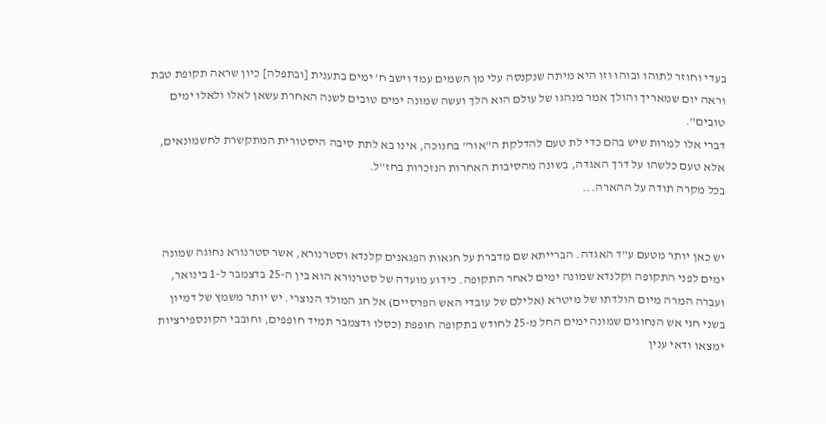בעדי וחוזר לתוהו ובוהו וזו היא מיתה שנקנסה עלי מן השמים עמד וישב ח' ימים בתענית [ובתפלה] כיון שראה תקופת טבת וראה יום שמאריך והולך אמר מנהגו של עולם הוא הלך ועשה שמונה ימים טובים לשנה האחרת עשאן לאלו ולאלו ימים טובים".
דברי אלו למרות שיש בהם כדי לת טעם להדלקת ה"אור" בחנוכה, אינו בא לתת סיבה היסטורית המתקשרת לחשמונאים, אלא טעם כלשהו על דרך האגדה, בשונה מהסיבות האחרות הנזכרות בחז"ל.
בכל מקרה תודה על ההארה...


יש כאן יותר מטעם ע"ד האגדה. הברייתא שם מדברת על חגאות הפגאנים קלנדא וסטרנורא, אשר סטרנורא נחוגה שמונה ימים לפני התקופה וקלנדא שמונה ימים לאחר התקופה. כידוע מועדה של סטרנורא הוא בין ה-25 בדצמבר ל-1 בינואר, ועברה המרה מיום הולדתו של מיטרא (אלילם של עובדי האש הפרסיים) אל חג המולד הנוצרי. יש יותר משמץ של דמיון בשני חגי אש הנחוגים שמונה ימים החל מ-25 לחודש בתקופה חופפת (כסלו ודצמבר תמיד חופפים, וחובבי הקונספירציות ימצאו ודאי ענין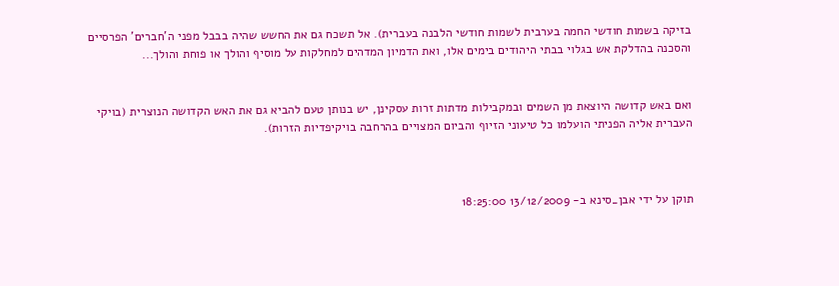בזיקה בשמות חודשי החמה בערבית לשמות חודשי הלבנה בעברית). אל תשכח גם את החשש שהיה בבבל מפני ה'חברים' הפרסיים והסכנה בהדלקת אש בגלוי בבתי היהודים בימים אלו, ואת הדמיון המדהים למחלקות על מוסיף והולך או פוחת והולך...


ואם באש קדושה היוצאת מן השמים ובמקבילות מדתות זרות עסקינן, יש בנותן טעם להביא גם את האש הקדושה הנוצרית (בויקי העברית אליה הפניתי הועלמו כל טיעוני הזיוף והביום המצויים בהרחבה בויקיפדיות הזרות).



תוקן על ידי אבן_סינא ב- 13/12/2009 18:25:00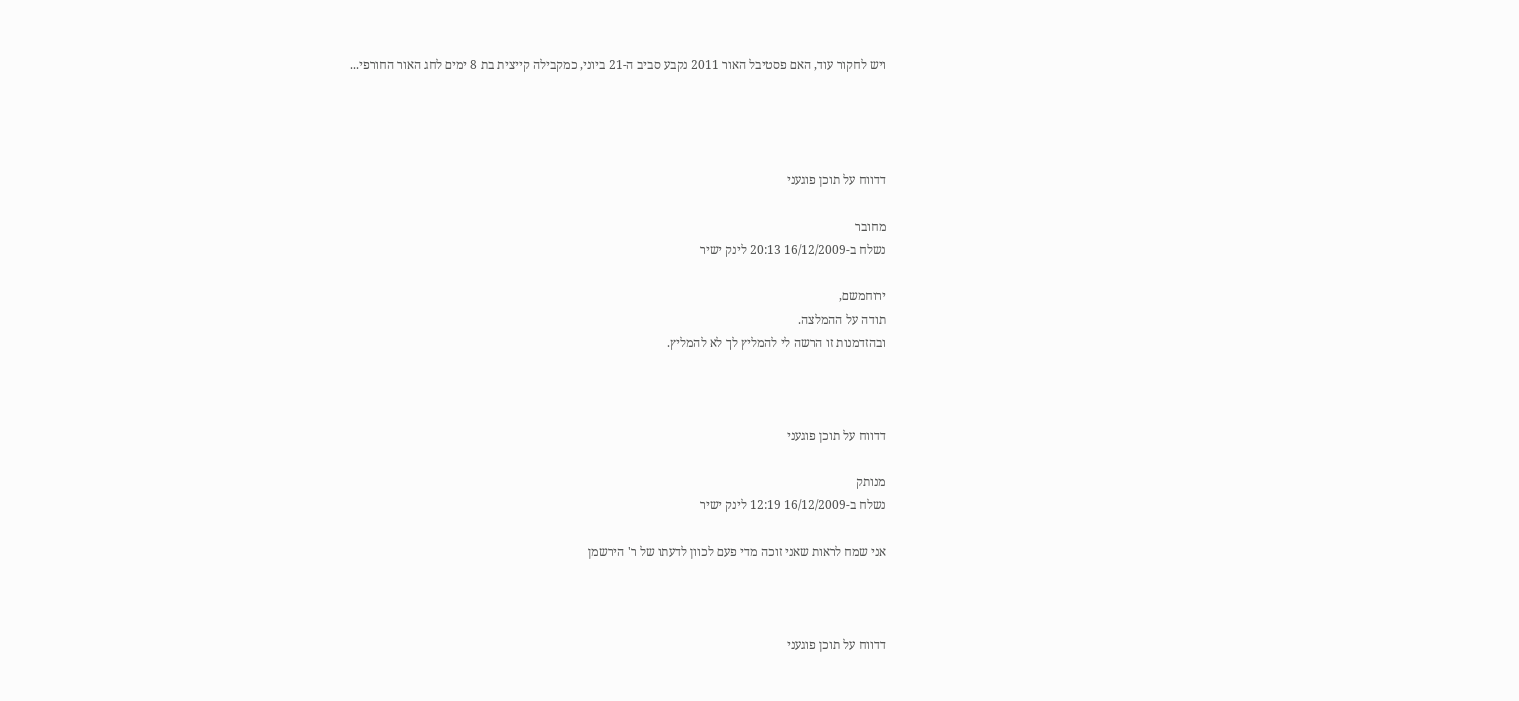ויש לחקור עוד, האם פסטיבל האור 2011 נקבע סביב ה-21 ביוני, כמקבילה קייצית בת 8 ימים לחג האור החורפי...




דדווח על תוכן פוגעני

מחובר
נשלח ב-16/12/2009 20:13 לינק ישיר

ירוחמשם,
תודה על ההמלצה.
ובהזדמנות זו הרשה לי להמליץ לך לא להמליץ.



דדווח על תוכן פוגעני

מנותק
נשלח ב-16/12/2009 12:19 לינק ישיר

אני שמח לראות שאני זוכה מדי פעם לכוון לדעתו של ר' הירשמן



דדווח על תוכן פוגעני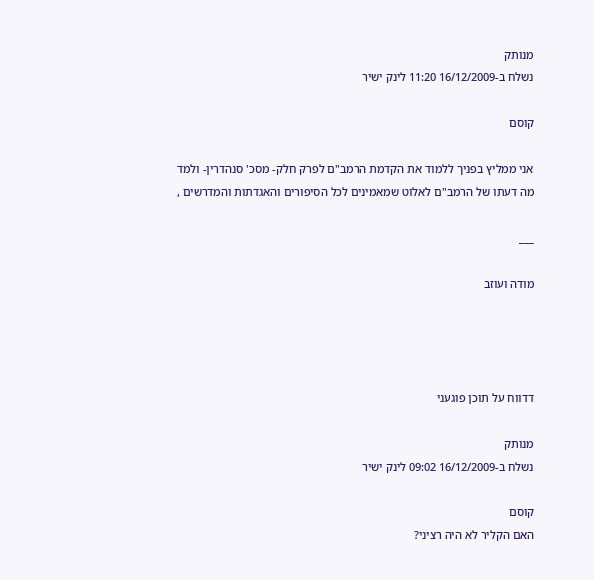מנותק
נשלח ב-16/12/2009 11:20 לינק ישיר

קוסם

אני ממליץ בפניך ללמוד את הקדמת הרמב"ם לפרק חלק- מסכ' סנהדרין- ולמד מה דעתו של הרמב"ם לאלוט שמאמינים לכל הסיפורים והאגדתות והמדרשים ,

___

מודה ועוזב




דדווח על תוכן פוגעני

מנותק
נשלח ב-16/12/2009 09:02 לינק ישיר

קוסם
האם הקליר לא היה רציני?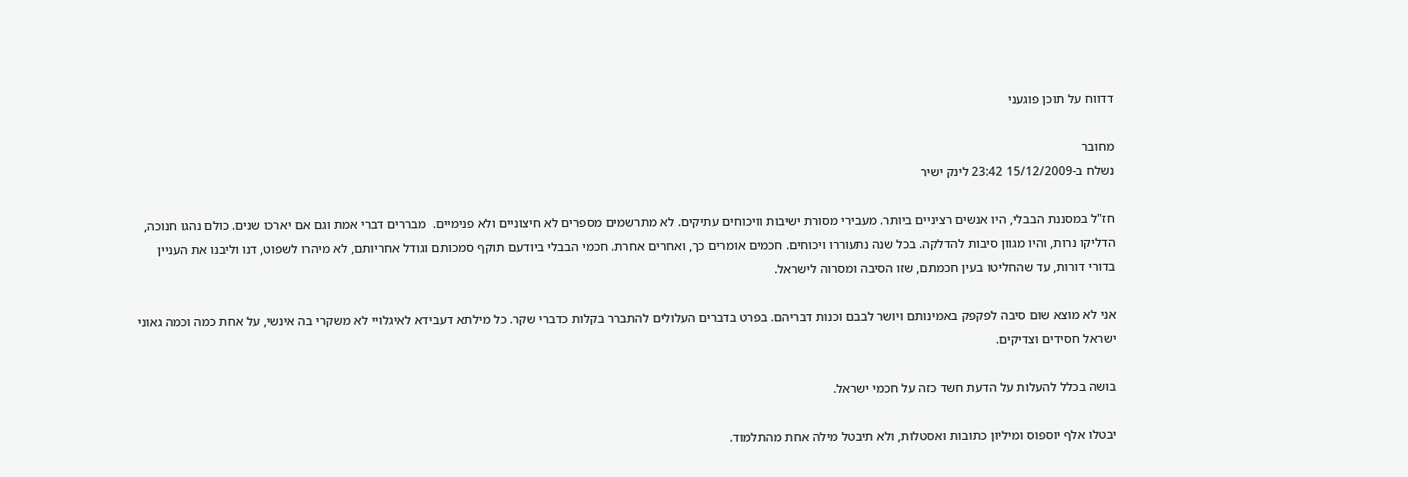דדווח על תוכן פוגעני

מחובר
נשלח ב-15/12/2009 23:42 לינק ישיר

חז"ל במסננת הבבלי, היו אנשים רציניים ביותר. מעבירי מסורת ישיבות וויכוחים עתיקים. לא מתרשמים מספרים לא חיצוניים ולא פנימיים.  מבררים דברי אמת וגם אם יארכו שנים. כולם נהגו חנוכה, הדליקו נרות, והיו מגוון סיבות להדלקה. בכל שנה נתעוררו ויכוחים. חכמים אומרים כך, ואחרים אחרת. חכמי הבבלי ביודעם תוקף סמכותם וגודל אחריותם, לא מיהרו לשפוט, דנו וליבנו את העניין בדורי דורות, עד שהחליטו בעין חכמתם, שזו הסיבה ומסרוה לישראל.

אני לא מוצא שום סיבה לפקפק באמינותם ויושר לבבם וכנות דבריהם. בפרט בדברים העלולים להתברר בקלות כדברי שקר. כל מילתא דעבידא לאיגלויי לא משקרי בה אינשי, על אחת כמה וכמה גאוני ישראל חסידים וצדיקים.

בושה בכלל להעלות על הדעת חשד כזה על חכמי ישראל.

יבטלו אלף יוספוס ומיליון כתובות ואסטלות, ולא תיבטל מילה אחת מהתלמוד.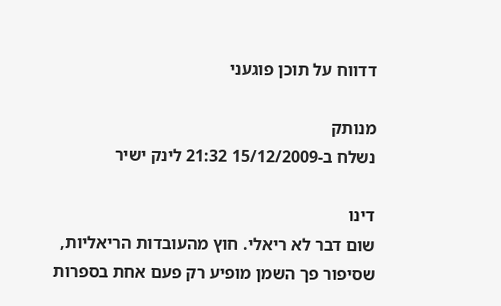דדווח על תוכן פוגעני

מנותק
נשלח ב-15/12/2009 21:32 לינק ישיר

דינו
שום דבר לא ריאלי. חוץ מהעובדות הריאליות, שסיפור פך השמן מופיע רק פעם אחת בספרות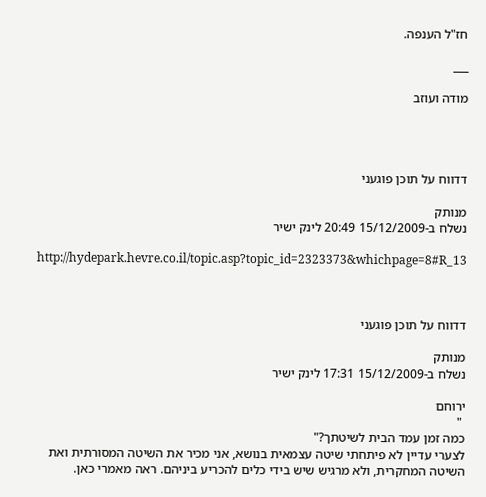חז"ל הענפה.

___

מודה ועוזב




דדווח על תוכן פוגעני

מנותק
נשלח ב-15/12/2009 20:49 לינק ישיר

http://hydepark.hevre.co.il/topic.asp?topic_id=2323373&whichpage=8#R_13



דדווח על תוכן פוגעני

מנותק
נשלח ב-15/12/2009 17:31 לינק ישיר

ירוחם
 "
כמה זמן עמד הבית לשיטתך?"
לצערי עדיין לא פיתחתי שיטה עצמאית בנושא, אני מכיר את השיטה המסורתית ואת השיטה המחקרית, ולא מרגיש שיש בידי כלים להכריע ביניהם. ראה מאמרי כאן.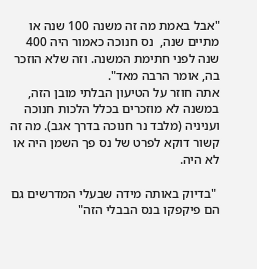"אבל באמת מה זה משנה 100 שנה או מתיים שנה,  נס חנוכה כאמור היה 400 שנה לפני חתימת המשנה. וזה שלא הוזכר בה, אומר הרבה מאד".
אתה חוזר על הטיעון הבלתי מובן הזה, במשנה לא מוזכרים בכלל הלכות חנוכה ועניניה (מלבד נר חנוכה בדרך אגב). מה זה קשור דוקא לפרט של נס פך השמן היה או לא היה.

 "בדיוק באותה מידה שבעלי המדרשים גם הם פיקפקו בנס הבבלי הזה"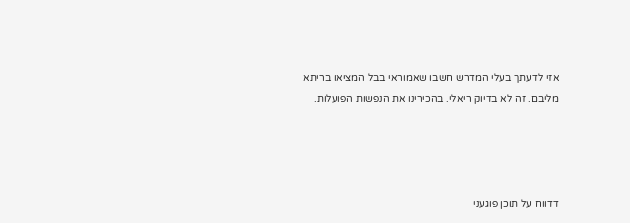אזי לדעתך בעלי המדרש חשבו שאמוראי בבל המציאו בריתא מליבם. זה לא בדיוק ריאלי. בהכירינו את הנפשות הפועלות.




דדווח על תוכן פוגעני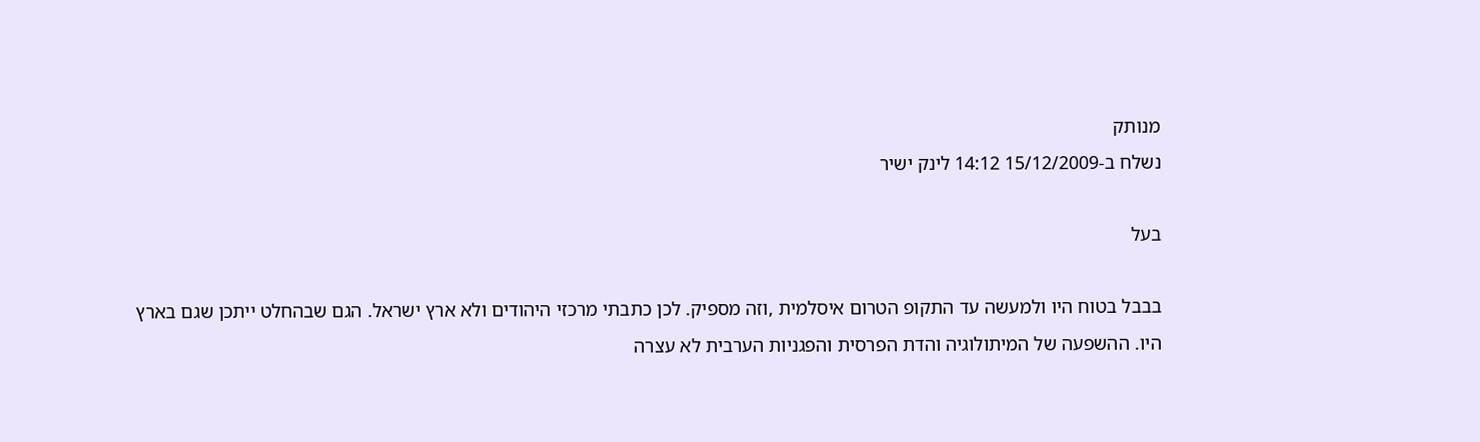מנותק
נשלח ב-15/12/2009 14:12 לינק ישיר

בעל

בבבל בטוח היו ולמעשה עד התקופ הטרום איסלמית ,וזה מספיק. לכן כתבתי מרכזי היהודים ולא ארץ ישראל. הגם שבהחלט ייתכן שגם בארץ היו. ההשפעה של המיתולוגיה והדת הפרסית והפגניות הערבית לא עצרה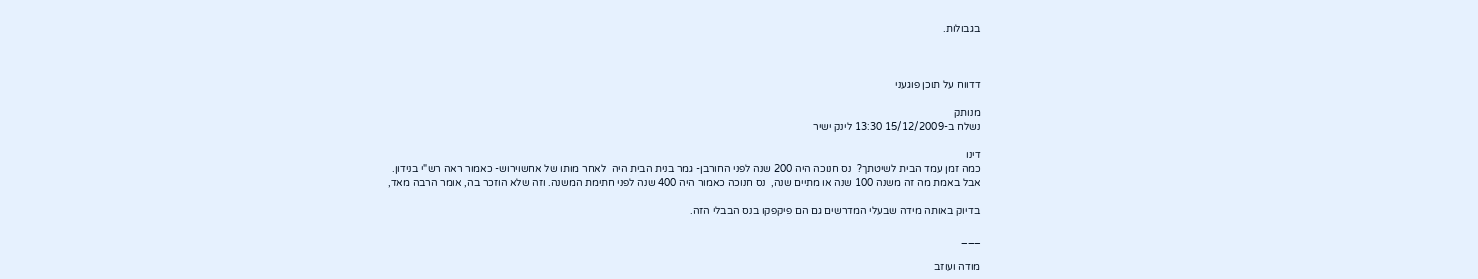בגבולות.



דדווח על תוכן פוגעני

מנותק
נשלח ב-15/12/2009 13:30 לינק ישיר

דינו
כמה זמן עמד הבית לשיטתך?  נס חנוכה היה 200 שנה לפני החורבן- גמר בנית הבית היה  לאחר מותו של אחשוירוש- כאמור ראה רש"י בנידון.
אבל באמת מה זה משנה 100 שנה או מתיים שנה,  נס חנוכה כאמור היה 400 שנה לפני חתימת המשנה. וזה שלא הוזכר בה, אומר הרבה מאד,

בדיוק באותה מידה שבעלי המדרשים גם הם פיקפקו בנס הבבלי הזה.

___

מודה ועוזב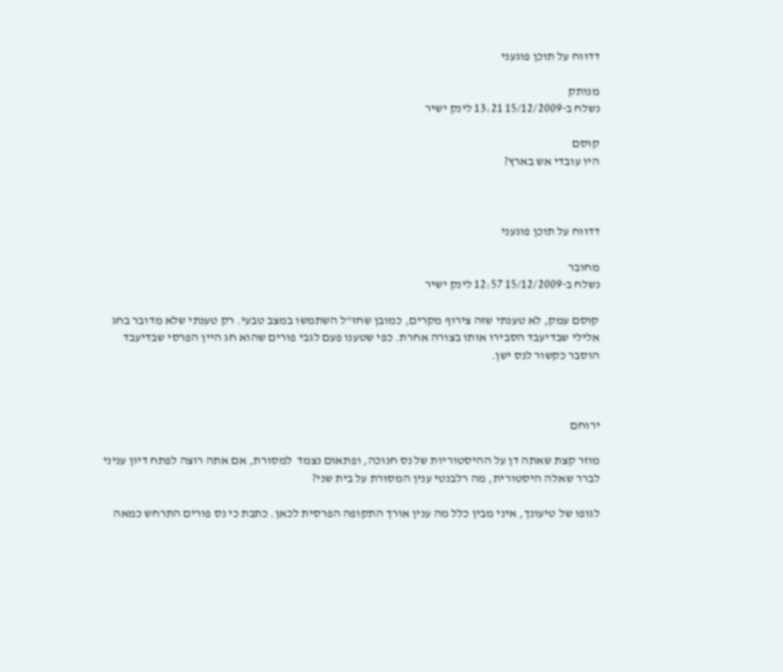דדווח על תוכן פוגעני

מנותק
נשלח ב-15/12/2009 13:21 לינק ישיר

קוסם
היו עובדי אש בארץ?



דדווח על תוכן פוגעני

מחובר
נשלח ב-15/12/2009 12:57 לינק ישיר

קוסם עמק, לא טענתי שזה צירוף מקרים, כמובן שחז"ל השתמשו במצב טבעי. רק טענתי שלא מדובר בחג אלילי שבדיעבד הסבירו אותו בצורה אחרת. כפי שטענו פעם לגבי פורים שהוא חג היין הפרסי שבדיעבד הוסבר כקשור לנס ישן.



ירוחם

מוזר קצת שאתה דן על ההיסטוריות של נס חנוכה, ופתאום נצמד  למסורת, אם אתה רוצה לפתח דיון עניני לברר שאלה היסטורית, מה רלבנטי ענין המסורת על בית שני?

לגופו של טיעונך, איני מבין כלל מה ענין אורך התקופה הפרסית לכאן. כתבת כי נס פורים התרחש כמאה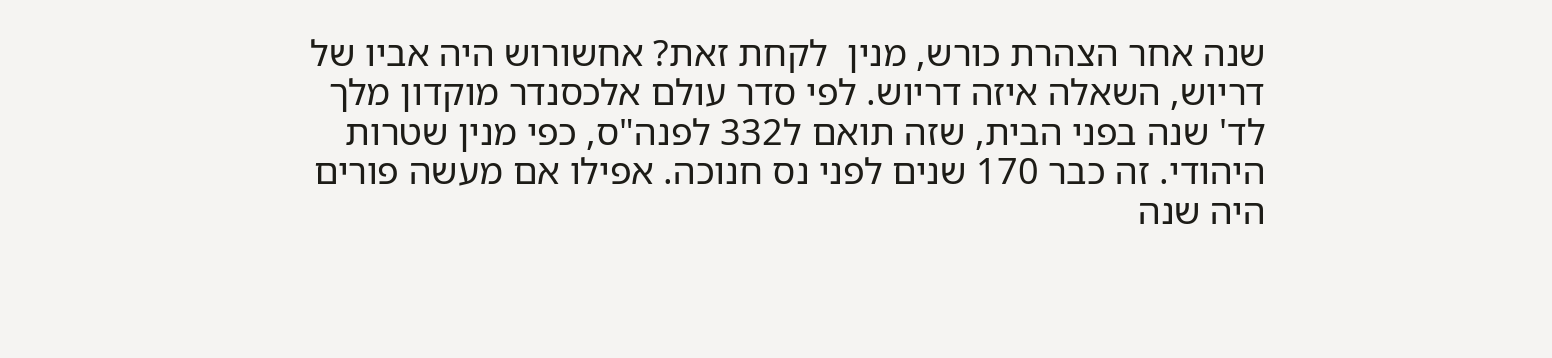שנה אחר הצהרת כורש, מנין  לקחת זאת? אחשורוש היה אביו של דריוש, השאלה איזה דריוש. לפי סדר עולם אלכסנדר מוקדון מלך לד' שנה בפני הבית, שזה תואם ל332 לפנה"ס, כפי מנין שטרות היהודי. זה כבר 170 שנים לפני נס חנוכה. אפילו אם מעשה פורים היה שנה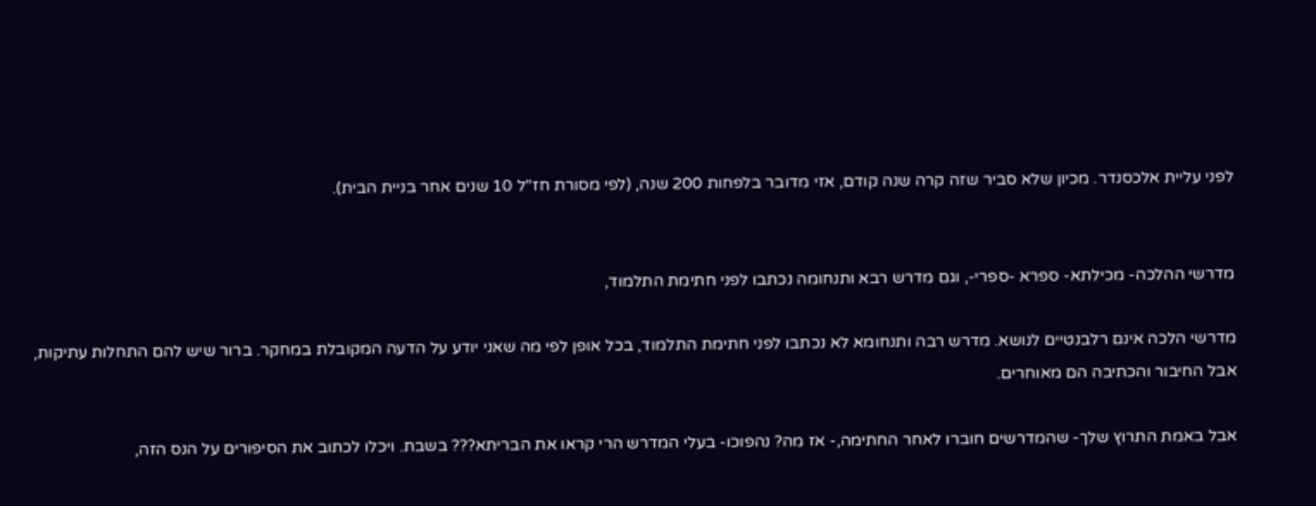לפני עליית אלכסנדר. מכיון שלא סביר שזה קרה שנה קודם, אזי מדובר בלפחות 200 שנה, (לפי מסורת חז"ל 10 שנים אחר בניית הבית).


מדרשי ההלכה- מכילתא- ספרא -ספרי-, וגם מדרש רבא ותנחומה נכתבו לפני חתימת התלמוד,

מדרשי הלכה אינם רלבנטיים לנושא. מדרש רבה ותנחומא לא נכתבו לפני חתימת התלמוד, בכל אופן לפי מה שאני יודע על הדעה המקובלת במחקר. ברור שיש להם התחלות עתיקות, אבל החיבור והכתיבה הם מאוחרים.

אבל באמת התרוץ שלך- שהמדרשים חוברו לאחר החתימה,- אז מה? נהפוכו- בעלי המדרש הרי קראו את הבריתא??? בשבת. ויכלו לכתוב את הסיפורים על הנס הזה,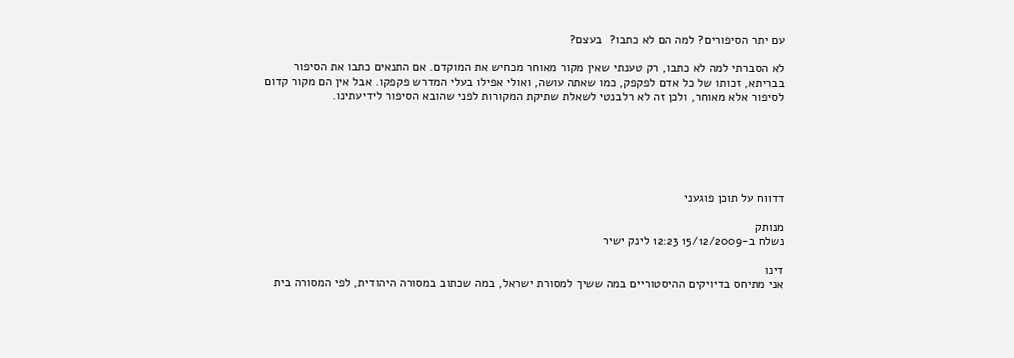עם יתר הסיפורים? למה הם לא כתבו?  בעצם?

לא הסברתי למה לא כתבו, רק טענתי שאין מקור מאוחר מכחיש את המוקדם. אם התנאים כתבו את הסיפור בבריתא, זכותו של כל אדם לפקפק, כמו שאתה עושה, ואולי אפילו בעלי המדרש פקפקו. אבל אין הם מקור קדום לסיפור אלא מאוחר, ולכן זה לא רלבנטי לשאלת שתיקת המקורות לפני שהובא הסיפור לידיעתינו.






דדווח על תוכן פוגעני

מנותק
נשלח ב-15/12/2009 12:23 לינק ישיר

דינו
אני מתיחס בדיויקים ההיסטוריים במה ששיך למסורת ישראל, במה שכתוב במסורה היהודית, לפי המסורה בית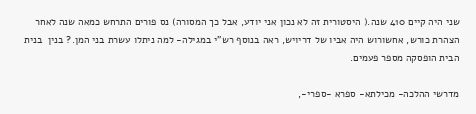שני היה קיים 410 שנה.( היסטורית זה לא נכון אני יודע, אבל כך המסורה) נס פורים התרחש כמאה שנה לאחר הצהרת כורש, אחשורוש היה אביו של דריויש, ראה בנוסף רש"י במגילה- למה ניתלו עשרת בני המן.? בנין  בנית הבית הופסקה מספר פעמים.

מדרשי ההלכה- מכילתא- ספרא -ספרי-,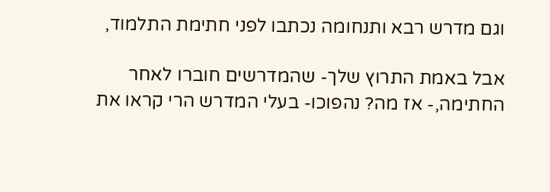וגם מדרש רבא ותנחומה נכתבו לפני חתימת התלמוד,

אבל באמת התרוץ שלך- שהמדרשים חוברו לאחר החתימה,- אז מה? נהפוכו- בעלי המדרש הרי קראו את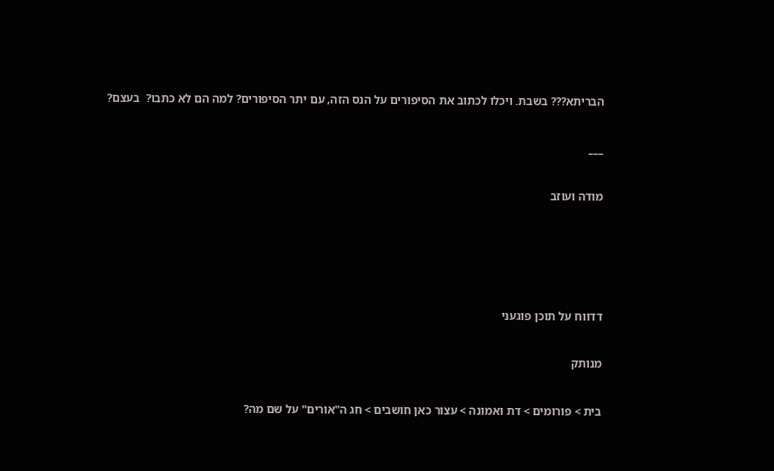הבריתא??? בשבת. ויכלו לכתוב את הסיפורים על הנס הזה, עם יתר הסיפורים? למה הם לא כתבו?  בעצם?

___

מודה ועוזב




דדווח על תוכן פוגעני

מנותק

בית > פורומים > דת ואמונה > עצור כאן חושבים > חג ה"אורים" על שם מה?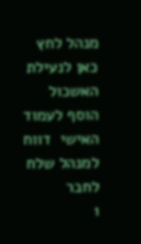מנהל לחץ כאן לנעילת האשכול
הוסף לעמוד האישי  דווח למנהל שלח לחבר
1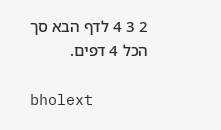2 3 4 לדף הבא סך הכל 4 דפים.

bholext